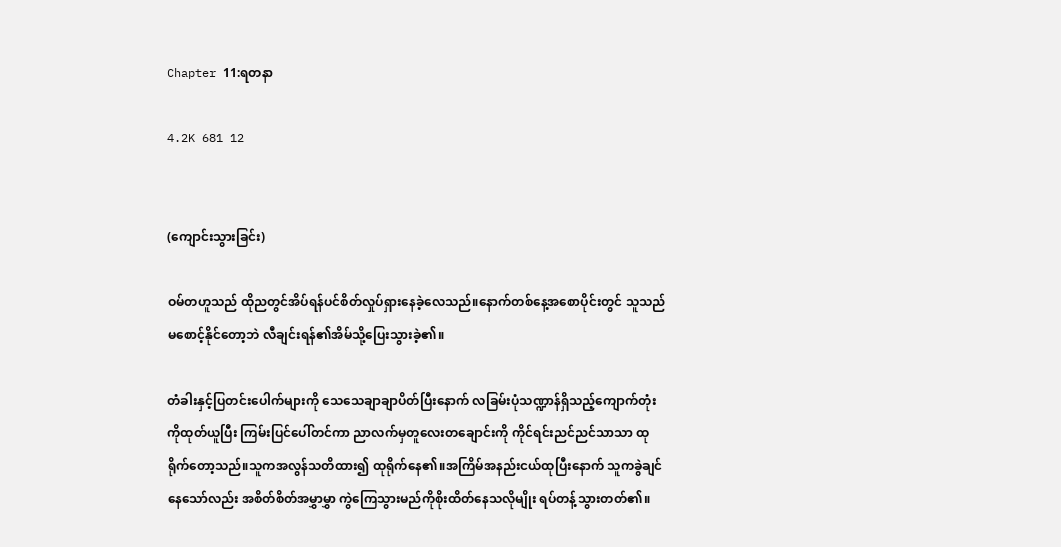Chapter 11:ရတနာ

4.2K 681 12


(ကျောင်းသွားခြင်း)

ဝမ်တဟူသည် ထိုညတွင်အိပ်ရန်ပင်စိတ်လှုပ်ရှားနေခဲ့လေသည်။နောက်တစ်နေ့အစောပိုင်းတွင် သူသည် မစောင့်နိုင်တော့ဘဲ လီချင်းရန်၏အိမ်သို့ပြေးသွားခဲ့၏။

တံခါးနှင့်ပြတင်းပေါက်များကို သေသေချာချာပိတ်ပြီးနောက် လခြမ်းပုံသဏ္ဍာန်ရှိသည့်ကျောက်တုံးကိုထုတ်ယူပြီး ကြမ်းပြင်ပေါ်တင်ကာ ညာလက်မှတူလေးတချောင်းကို ကိုင်ရင်းညင်ညင်သာသာ ထုရိုက်တော့သည်။သူကအလွန်သတိထား၍ ထုရိုက်နေ၏။အကြိမ်အနည်းငယ်ထုပြီးနောက် သူကခွဲချင်နေသော်လည်း အစိတ်စိတ်အမွှာမွှာ ကွဲကြေသွားမည်ကိုစိုးထိတ်နေသလိုမျိုး ရပ်တန့်သွားတတ်၏။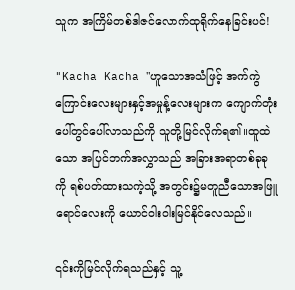သူက အကြိမ်တစ်ဒါဇင်လောက်ထုရိုက်နေခြင်းပင်!

"Kacha Kacha "ဟူသောအသံဖြင့် အက်ကွဲကြောင်းလေးများနှင့်အမှုန့်လေးများက ကျောက်တုံးပေါ်တွင်ပေါ်လာသည်ကို သူတို့မြင်လိုက်ရ၏။ထူထဲသော အပြင်ဘက်အလွှာသည် အခြားအရာတစ်ခုခုကို ရစ်ပတ်ထားသကဲ့သို့ အတွင်း၌မတူညီသောအဖြူရောင်လေးကို ယောင်ဝါးဝါးမြင်နိုင်လေသည်။

၎င်းကိုမြင်လိုက်ရသည်နှင့် သူ့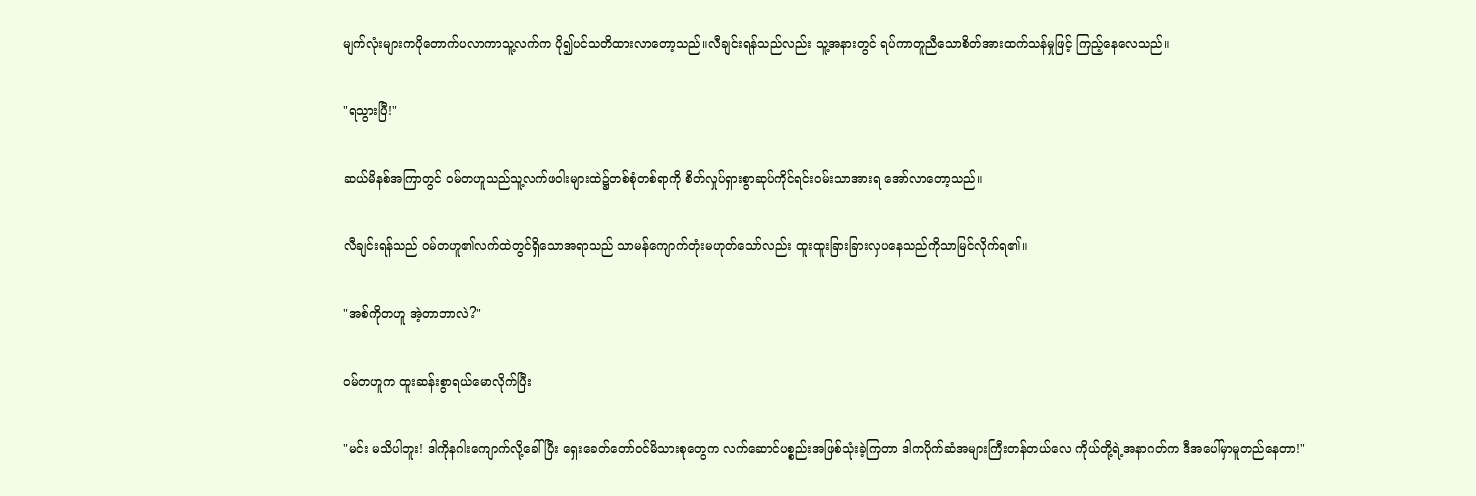မျက်လုံးများကပိုတောက်ပလာကာသူ့လက်က ပို၍ပင်သတိထားလာတော့သည်။လီချင်းရန်သည်လည်း သူ့အနားတွင် ရပ်ကာတူညီသောစိတ်အားထက်သန်မှုဖြင့် ကြည့်နေလေသည်။

"ရသွားပြီ!"

ဆယ်မိနစ်အကြာတွင် ဝမ်တဟူသည်သူ့လက်ဖဝါးများထဲ၌တစ်စုံတစ်ရာကို စိတ်လှုပ်ရှားစွာဆုပ်ကိုင်ရင်းဝမ်းသာအားရ အော်လာတော့သည်။

လီချင်းရန်သည် ဝမ်တဟူ၏လက်ထဲတွင်ရှိသောအရာသည် သာမန်ကျောက်တုံးမဟုတ်သော်လည်း ထူးထူးခြားခြားလှပနေသည်ကိုသာမြင်လိုက်ရ၏။

"အစ်ကိုတဟူ အဲ့တာဘာလဲ?"

ဝမ်တဟူက ထူးဆန်းစွာရယ်မောလိုက်ပြီး

"မင်း မသိပါဘူး! ဒါကိုနဂါးကျောက်လို့ခေါ်ပြီး ရှေးခေတ်တော်ဝင်မိသားစုတွေက လက်ဆောင်ပစ္စည်းအဖြစ်သုံးခဲ့ကြတာ ဒါကပိုက်ဆံအများကြီးတန်တယ်လေ ကိုယ်တို့ရဲ့အနာဂတ်က ဒီအပေါ်မှာမူတည်နေတာ!"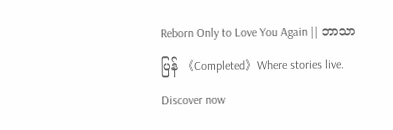Reborn Only to Love You Again || ဘာသာပြန် 《Completed》Where stories live. Discover now